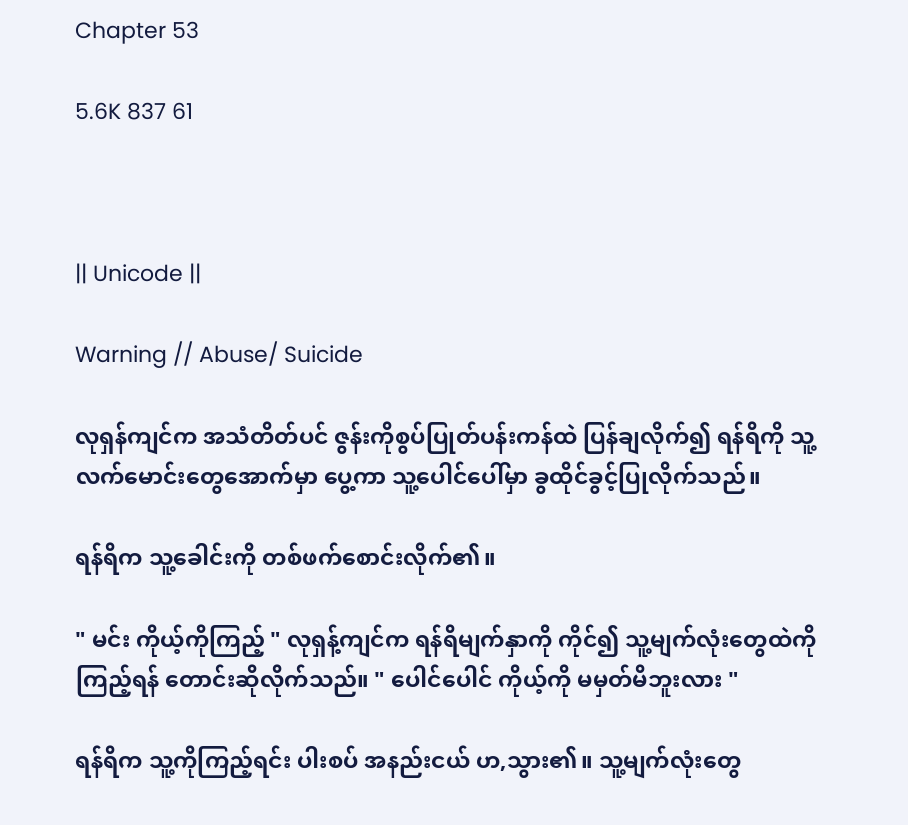Chapter 53

5.6K 837 61



|| Unicode ||

Warning // Abuse/ Suicide

လုရှန်ကျင်က အသံတိတ်ပင် ဇွန်းကိုစွပ်ပြုတ်ပန်းကန်ထဲ ပြန်ချလိုက်၍ ရန်ရိကို သူ့လက်မောင်းတွေအောက်မှာ ပွေ့ကာ သူ့ပေါင်ပေါ်မှာ ခွထိုင်ခွင့်ပြုလိုက်သည်။

ရန်ရိက သူ့ခေါင်းကို တစ်ဖက်စောင်းလိုက်၏။

" မင်း ကိုယ့်ကိုကြည့် " လုရှန့်ကျင်က ရန်ရိမျက်နှာကို ကိုင်၍ သူ့မျက်လုံးတွေထဲကို ကြည့်ရန် တောင်းဆိုလိုက်သည်။ " ပေါင်ပေါင် ကိုယ့်ကို မမှတ်မိဘူးလား "

ရန်ရိက သူ့ကိုကြည့်ရင်း ပါးစပ် အနည်းငယ် ဟ,သွား၏။ သူ့မျက်လုံးတွေ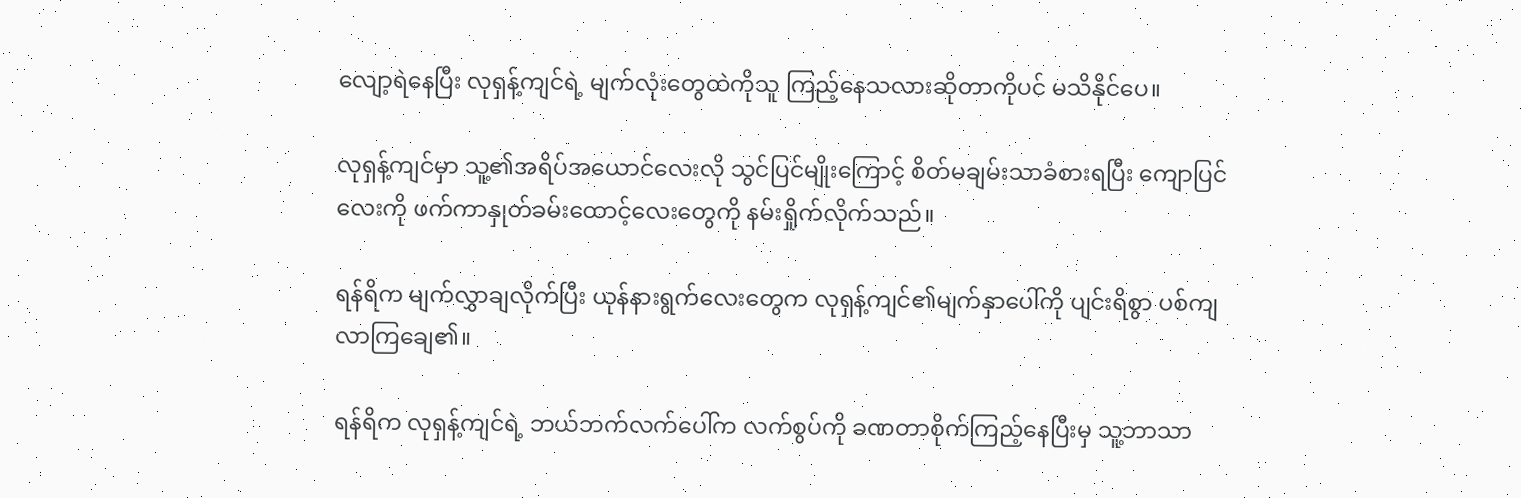လျော့ရဲနေပြီး လုရှန့်ကျင်ရဲ့ မျက်လုံးတွေထဲကိုသူ ကြည့်နေသလားဆိုတာကိုပင် မသိနိုင်ပေ။

လုရှန့်ကျင်မှာ သူ့၏အရိပ်အယောင်လေးလို သွင်ပြင်မျိုးကြောင့် စိတ်မချမ်းသာခံစားရပြီး ကျောပြင်လေးကို ဖက်ကာနှုတ်ခမ်းထောင့်လေးတွေကို နမ်းရှိုက်လိုက်သည်။

ရန်ရိက မျက်လွှာချလိုက်ပြီး ယုန်နားရွက်လေးတွေက လုရှန့်ကျင်၏မျက်နှာပေါ်ကို ပျင်းရိစွာ ပစ်ကျလာကြချေ၏။

ရန်ရိက လုရှန့်ကျင်ရဲ့ ဘယ်ဘက်လက်ပေါ်က လက်စွပ်ကို ခဏတာစိုက်ကြည့်နေပြီးမှ သူ့ဘာသာ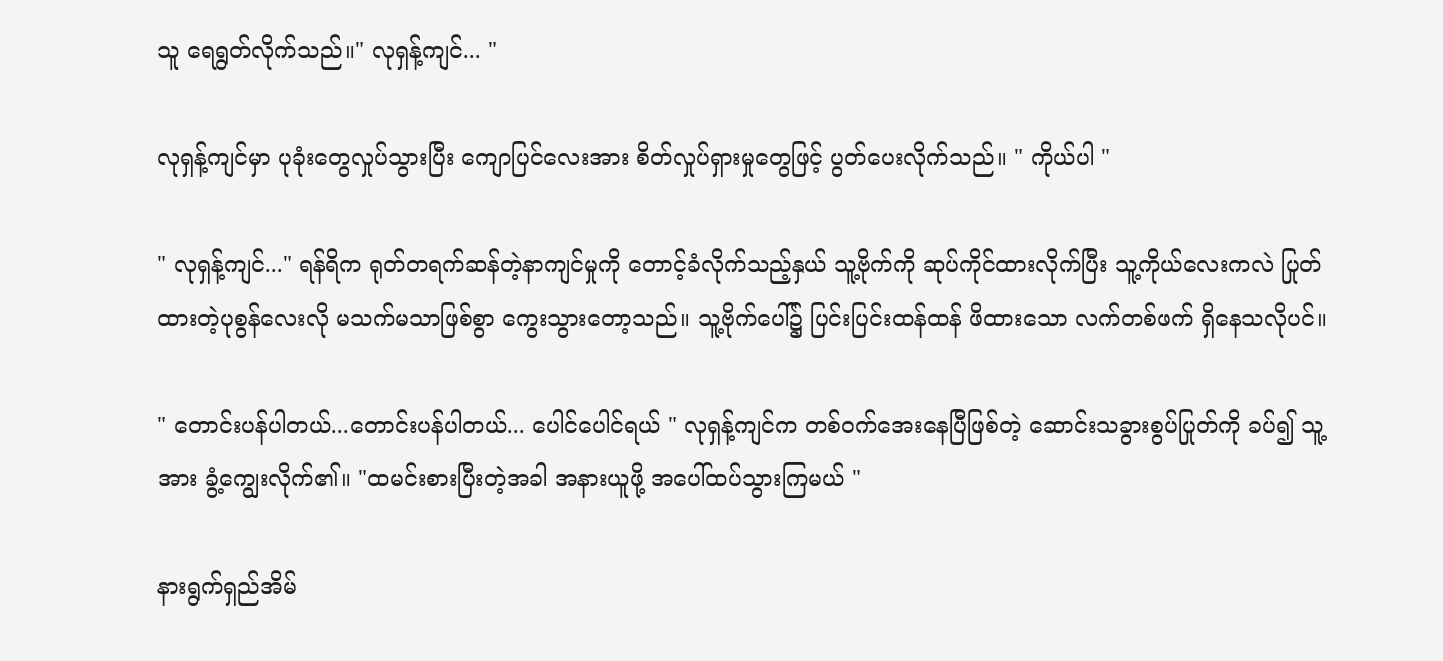သူ ရေရွတ်လိုက်သည်။" လုရှန့်ကျင်... "

လုရှန့်ကျင်မှာ ပုခုံးတွေလှုပ်သွားပြီး ကျောပြင်လေးအား စိတ်လှုပ်ရှားမှုတွေဖြင့် ပွတ်ပေးလိုက်သည်။ " ကိုယ်ပါ "

" လုရှန့်ကျင်..." ရန်ရိက ရုတ်တရက်ဆန်တဲ့နာကျင်မှုကို တောင့်ခံလိုက်သည့်နှယ် သူ့ဗိုက်ကို ဆုပ်ကိုင်ထားလိုက်ပြီး သူ့ကိုယ်လေးကလဲ ပြုတ်ထားတဲ့ပုစွန်လေးလို မသက်မသာဖြစ်စွာ ကွေးသွားတော့သည်။ သူ့ဗိုက်ပေါ်၌ ပြင်းပြင်းထန်ထန် ဖိထားသော လက်တစ်ဖက် ရှိနေသလိုပင်။

" တောင်းပန်ပါတယ်...တောင်းပန်ပါတယ်... ပေါင်ပေါင်ရယ် " လုရှန့်ကျင်က တစ်ဝက်အေးနေပြီဖြစ်တဲ့ ဆောင်းသခွားစွပ်ပြုတ်ကို ခပ်၍ သူ့အား ခွံ့ကျွေးလိုက်၏။ "ထမင်းစားပြီးတဲ့အခါ အနားယူဖို့ အပေါ်ထပ်သွားကြမယ် "

နားရွက်ရှည်အိမ်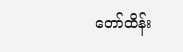တော်ထိန်း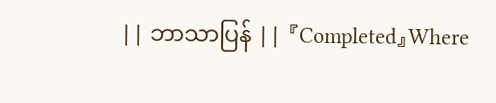|| ဘာသာပြန် || 『Completed』Where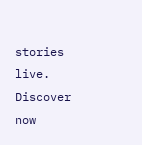stories live. Discover now